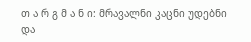თ ა რ გ მ ა ნ ი: მრავალნი კაცნი უდებნი და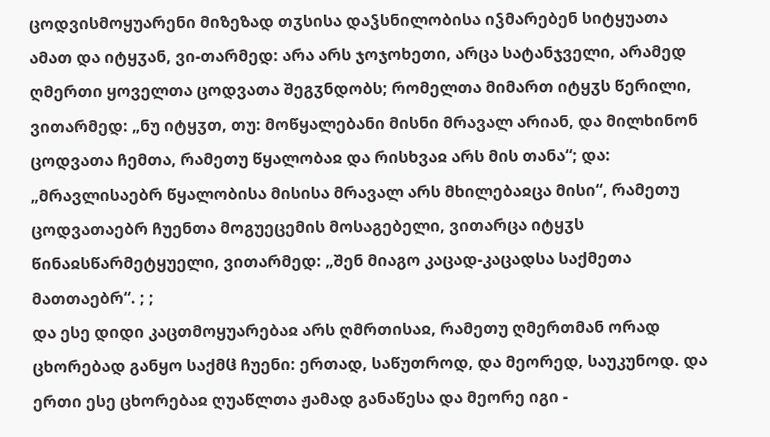ცოდვისმოყუარენი მიზეზად თჳსისა დაჴსნილობისა იჴმარებენ სიტყუათა ამათ და იტყჳან, ვი-თარმედ: არა არს ჯოჯოხეთი, არცა სატანჯველი, არამედ ღმერთი ყოველთა ცოდვათა შეგჳნდობს; რომელთა მიმართ იტყჳს წერილი, ვითარმედ: „ნუ იტყჳთ, თუ: მოწყალებანი მისნი მრავალ არიან, და მილხინონ ცოდვათა ჩემთა, რამეთუ წყალობაჲ და რისხვაჲ არს მის თანა“; და: „მრავლისაებრ წყალობისა მისისა მრავალ არს მხილებაჲცა მისი“, რამეთუ ცოდვათაებრ ჩუენთა მოგუეცემის მოსაგებელი, ვითარცა იტყჳს წინაჲსწარმეტყუელი, ვითარმედ: „შენ მიაგო კაცად-კაცადსა საქმეთა მათთაებრ“. ; ;
და ესე დიდი კაცთმოყუარებაჲ არს ღმრთისაჲ, რამეთუ ღმერთმან ორად ცხორებად განყო საქმჱ ჩუენი: ერთად, საწუთროდ, და მეორედ, საუკუნოდ. და ერთი ესე ცხორებაჲ ღუაწლთა ჟამად განაწესა და მეორე იგი -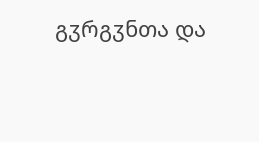გჳრგჳნთა და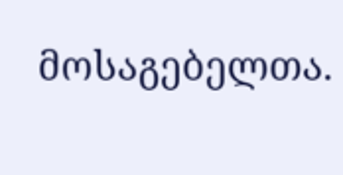მოსაგებელთა.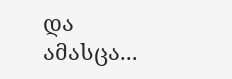და ამასცა...